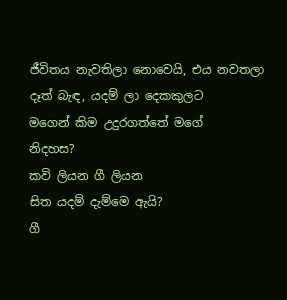ජීවිතය නැවතිලා නොවෙයි, එය නවතලා
දෑත් බැඳ, යදම් ලා දෙකකුලට
මගෙන් කිම උදුරගත්තේ මගේ
නිදහස?
කවි ලියන ගී ලියන
සිත යදම් දැම්මෙ ඇයි?
ගී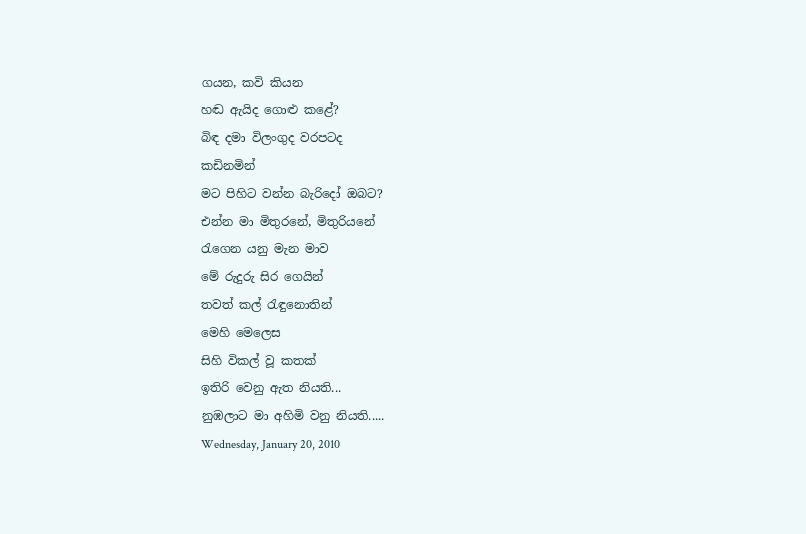ගයන, කවි කියන
හඬ ඇයිද ගොළු කළේ?
බිඳ දමා විලංගුද වරපටද
කඩිනමින්
මට පිහිට වන්න බැරිදෝ ඔබට?
එන්න මා මිතුරනේ, මිතුරියනේ
රැගෙන යනු මැන මාව
මේ රුදුරු සිර ගෙයින්
තවත් කල් රැඳුනොතින්
මෙහි මෙලෙස
සිහි විකල් වූ කතක්
ඉතිරි වෙනු ඇත නියති...
නුඹලාට මා අහිමි වනු නියති.....
Wednesday, January 20, 2010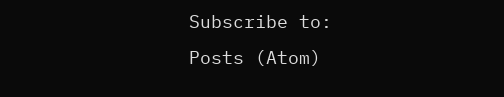Subscribe to:
Posts (Atom)